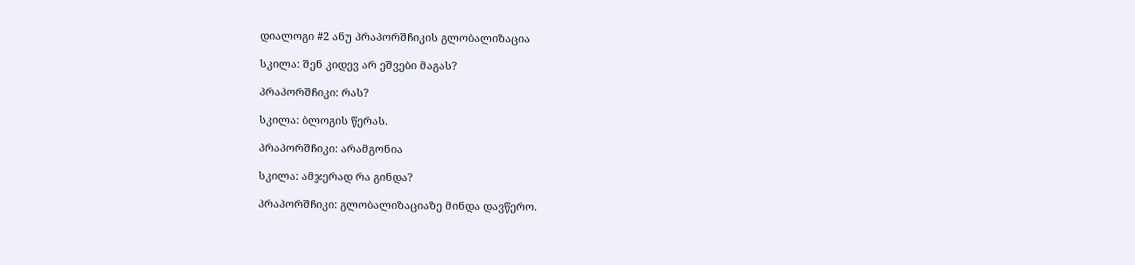დიალოგი #2 ანუ პრაპორშჩიკის გლობალიზაცია

სკილა: შენ კიდევ არ ეშვები მაგას?

პრაპორშჩიკი: რას?

სკილა: ბლოგის წერას.

პრაპორშჩიკი: არამგონია

სკილა: ამჯერად რა გინდა?

პრაპორშჩიკი: გლობალიზაციაზე მინდა დავწერო.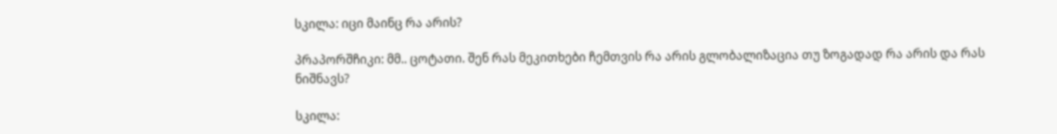სკილა: იცი მაინც რა არის?

პრაპორშჩიკი: მმ.. ცოტათი. შენ რას მეკითხები ჩემთვის რა არის გლობალიზაცია თუ ზოგადად რა არის და რას ნიშნავს?

სკილა: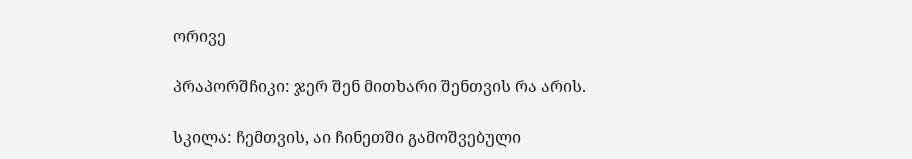ორივე

პრაპორშჩიკი: ჯერ შენ მითხარი შენთვის რა არის.

სკილა: ჩემთვის, აი ჩინეთში გამოშვებული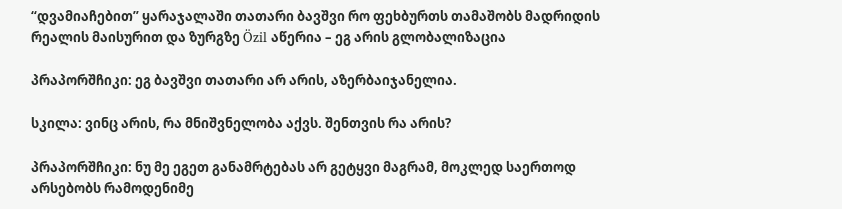“დვამიაჩებით” ყარაჯალაში თათარი ბავშვი რო ფეხბურთს თამაშობს მადრიდის რეალის მაისურით და ზურგზე Özil აწერია – ეგ არის გლობალიზაცია

პრაპორშჩიკი: ეგ ბავშვი თათარი არ არის, აზერბაიჯანელია.

სკილა: ვინც არის, რა მნიშვნელობა აქვს. შენთვის რა არის?

პრაპორშჩიკი: ნუ მე ეგეთ განამრტებას არ გეტყვი მაგრამ, მოკლედ საერთოდ არსებობს რამოდენიმე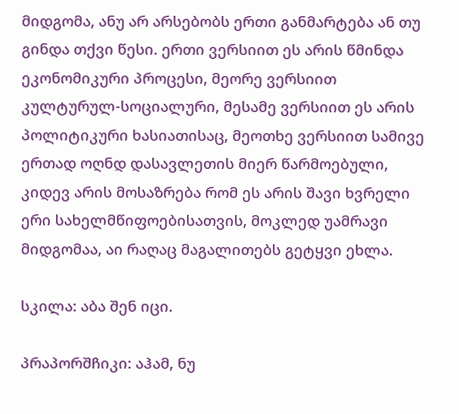მიდგომა, ანუ არ არსებობს ერთი განმარტება ან თუ გინდა თქვი წესი. ერთი ვერსიით ეს არის წმინდა ეკონომიკური პროცესი, მეორე ვერსიით კულტურულ-სოციალური, მესამე ვერსიით ეს არის პოლიტიკური ხასიათისაც, მეოთხე ვერსიით სამივე ერთად ოღნდ დასავლეთის მიერ წარმოებული, კიდევ არის მოსაზრება რომ ეს არის შავი ხვრელი ერი სახელმწიფოებისათვის, მოკლედ უამრავი მიდგომაა, აი რაღაც მაგალითებს გეტყვი ეხლა.

სკილა: აბა შენ იცი.

პრაპორშჩიკი: აჰამ, ნუ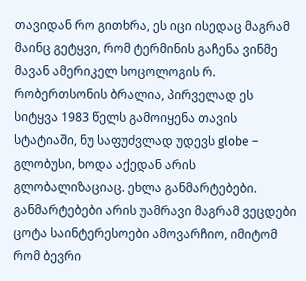თავიდან რო გითხრა, ეს იცი ისედაც მაგრამ მაინც გეტყვი, რომ ტერმინის გაჩენა ვინმე მავან ამერიკელ სოცოლოგის რ. რობერთსონის ბრალია, პირველად ეს სიტყვა 1983 წელს გამოიყენა თავის სტატიაში, ნუ საფუძვლად უდევს globe – გლობუსი, ხოდა აქედან არის გლობალიზაციაც. ეხლა განმარტებები. განმარტებები არის უამრავი მაგრამ ვეცდები ცოტა საინტერესოები ამოვარჩიო, იმიტომ რომ ბევრი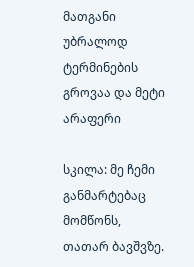მათგანი უბრალოდ ტერმინების გროვაა და მეტი არაფერი

სკილა: მე ჩემი განმარტებაც მომწონს, თათარ ბავშვზე.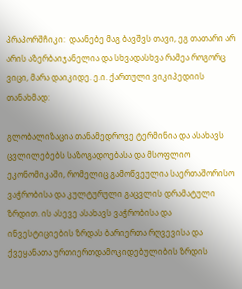პრაპორშჩიკი:  დაანებე მაგ ბავშვს თავი, ეგ თათარი არ არის აზერბაიჯანელია და სხვადასხვა რამეა როგორც ვიცი, მარა დაიკიდე. ე.ი. ქართული ვიკიპედიის თანახმად:

გლობალიზაცია თანამედროვე ტერმინია და ასახავს ცვლილებებს საზოგადოებასა და მსოფლიო ეკონომიკაში, რომელიც გამოწვეულია საერთაშორისო ვაჭრობისა და კულტურული გაცვლის დრამატული ზრდით. ის ასევე ასახავს ვაჭრობისა და ინვესტიციების ზრდას ბარიერთა რღვევისა და ქვეყანათა ურთიერთდამოკიდებულიბის ზრდის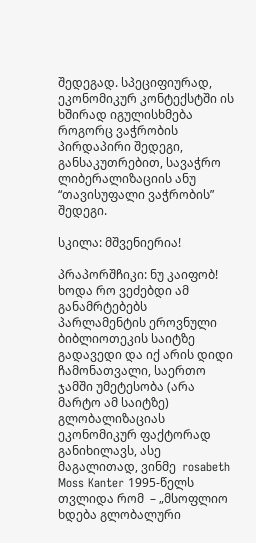შედეგად. სპეციფიურად, ეკონომიკურ კონტექსტში ის ხშირად იგულისხმება როგორც ვაჭრობის პირდაპირი შედეგი, განსაკუთრებით, სავაჭრო ლიბერალიზაციის ანუ “თავისუფალი ვაჭრობის” შედეგი.

სკილა: მშვენიერია!

პრაპორშჩიკი: ნუ კაიფობ! ხოდა რო ვეძებდი ამ განამრტებებს პარლამენტის ეროვნული ბიბლიოთეკის საიტზე გადავედი და იქ არის დიდი ჩამონათვალი, საერთო ჯამში უმეტესობა (არა მარტო ამ საიტზე) გლობალიზაციას ეკონომიკურ ფაქტორად განიხილავს, ასე მაგალითად, ვინმე  rosabeth Moss Kanter 1995-წელს თვლიდა რომ  – „მსოფლიო ხდება გლობალური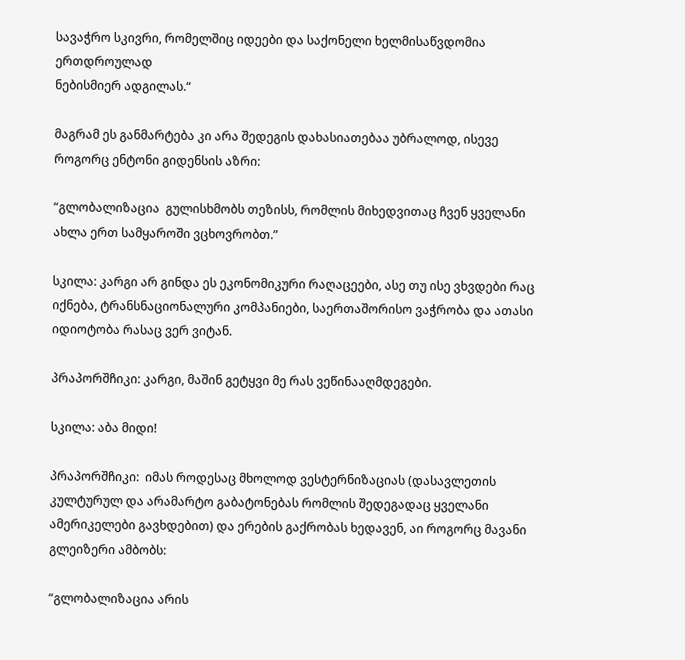სავაჭრო სკივრი, რომელშიც იდეები და საქონელი ხელმისაწვდომია ერთდროულად
ნებისმიერ ადგილას.“

მაგრამ ეს განმარტება კი არა შედეგის დახასიათებაა უბრალოდ, ისევე როგორც ენტონი გიდენსის აზრი:

“გლობალიზაცია  გულისხმობს თეზისს, რომლის მიხედვითაც ჩვენ ყველანი ახლა ერთ სამყაროში ვცხოვრობთ.”

სკილა: კარგი არ გინდა ეს ეკონომიკური რაღაცეები, ასე თუ ისე ვხვდები რაც იქნება, ტრანსნაციონალური კომპანიები, საერთაშორისო ვაჭრობა და ათასი იდიოტობა რასაც ვერ ვიტან.

პრაპორშჩიკი: კარგი, მაშინ გეტყვი მე რას ვეწინააღმდეგები.

სკილა: აბა მიდი!

პრაპორშჩიკი:  იმას როდესაც მხოლოდ ვესტერნიზაციას (დასავლეთის კულტურულ და არამარტო გაბატონებას რომლის შედეგადაც ყველანი ამერიკელები გავხდებით) და ერების გაქრობას ხედავენ, აი როგორც მავანი გლეიზერი ამბობს:

“გლობალიზაცია არის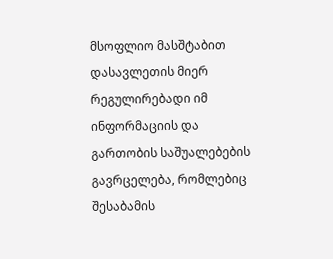მსოფლიო მასშტაბით დასავლეთის მიერ რეგულირებადი იმ ინფორმაციის და გართობის საშუალებების გავრცელება, რომლებიც შესაბამის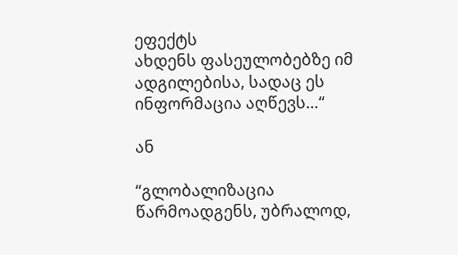ეფექტს
ახდენს ფასეულობებზე იმ ადგილებისა, სადაც ეს ინფორმაცია აღწევს…“

ან

“გლობალიზაცია წარმოადგენს, უბრალოდ,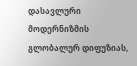დასავლური მოდერნიზმის გლობალურ დიფუზიას,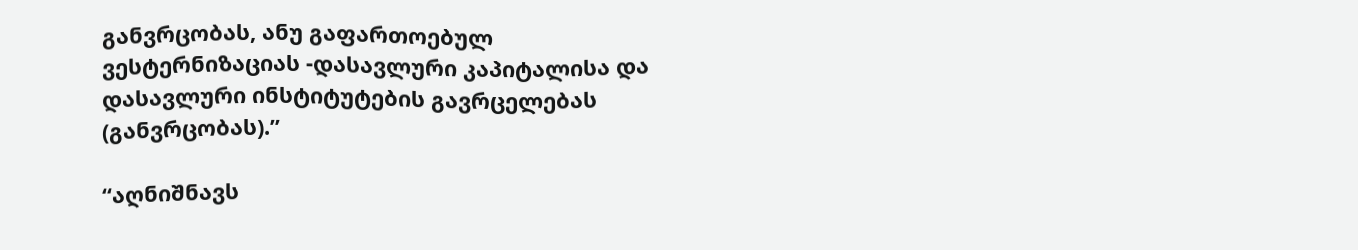განვრცობას, ანუ გაფართოებულ ვესტერნიზაციას -დასავლური კაპიტალისა და დასავლური ინსტიტუტების გავრცელებას (განვრცობას).”

“აღნიშნავს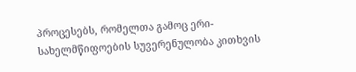პროცესებს, რომელთა გამოც ერი-სახელმწიფოების სუვერენულობა კითხვის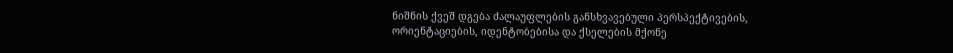ნიშნის ქვეშ დგება ძალაუფლების განსხვავებული პერსპექტივების, ორიენტაციების, იდენტობებისა და ქსელების მქონე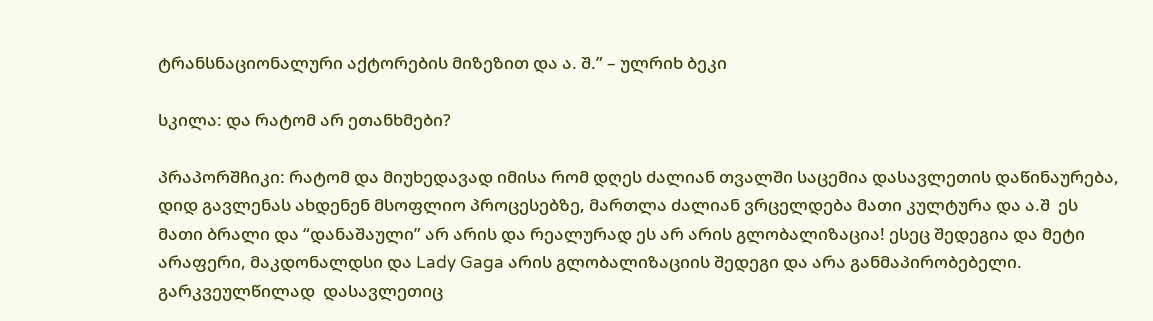ტრანსნაციონალური აქტორების მიზეზით და ა. შ.” – ულრიხ ბეკი

სკილა: და რატომ არ ეთანხმები?

პრაპორშჩიკი: რატომ და მიუხედავად იმისა რომ დღეს ძალიან თვალში საცემია დასავლეთის დაწინაურება, დიდ გავლენას ახდენენ მსოფლიო პროცესებზე, მართლა ძალიან ვრცელდება მათი კულტურა და ა.შ  ეს მათი ბრალი და “დანაშაული” არ არის და რეალურად ეს არ არის გლობალიზაცია! ესეც შედეგია და მეტი არაფერი, მაკდონალდსი და Lady Gaga არის გლობალიზაციის შედეგი და არა განმაპირობებელი. გარკვეულწილად  დასავლეთიც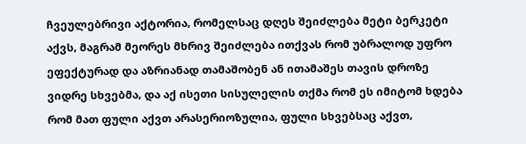ჩვეულებრივი აქტორია, რომელსაც დღეს შეიძლება მეტი ბერკეტი აქვს, მაგრამ მეორეს მხრივ შეიძლება ითქვას რომ უბრალოდ უფრო ეფექტურად და აზრიანად თამაშობენ ან ითამაშეს თავის დროზე ვიდრე სხვებმა, და აქ ისეთი სისულელის თქმა რომ ეს იმიტომ ხდება რომ მათ ფული აქვთ არასერიოზულია, ფული სხვებსაც აქვთ,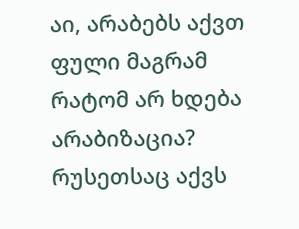აი, არაბებს აქვთ ფული მაგრამ რატომ არ ხდება არაბიზაცია? რუსეთსაც აქვს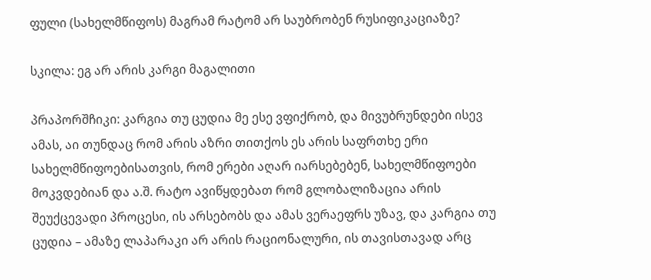ფული (სახელმწიფოს) მაგრამ რატომ არ საუბრობენ რუსიფიკაციაზე?

სკილა: ეგ არ არის კარგი მაგალითი

პრაპორშჩიკი: კარგია თუ ცუდია მე ესე ვფიქრობ, და მივუბრუნდები ისევ ამას, აი თუნდაც რომ არის აზრი თითქოს ეს არის საფრთხე ერი სახელმწიფოებისათვის, რომ ერები აღარ იარსებებენ, სახელმწიფოები მოკვდებიან და ა.შ. რატო ავიწყდებათ რომ გლობალიზაცია არის შეუქცევადი პროცესი, ის არსებობს და ამას ვერაეფრს უზავ, და კარგია თუ ცუდია – ამაზე ლაპარაკი არ არის რაციონალური, ის თავისთავად არც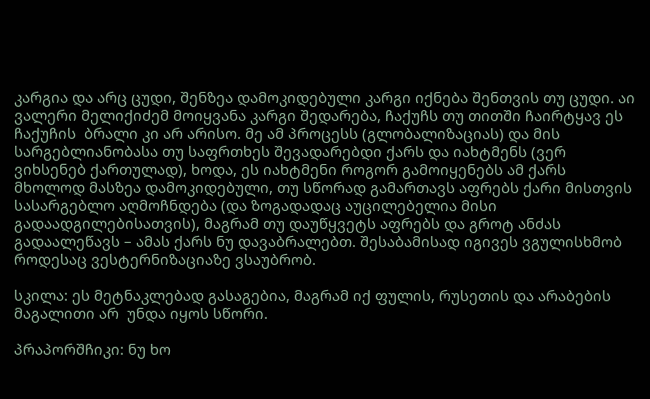კარგია და არც ცუდი, შენზეა დამოკიდებული კარგი იქნება შენთვის თუ ცუდი. აი ვალერი მელიქიძემ მოიყვანა კარგი შედარება, ჩაქუჩს თუ თითში ჩაირტყავ ეს ჩაქუჩის  ბრალი კი არ არისო. მე ამ პროცესს (გლობალიზაციას) და მის სარგებლიანობასა თუ საფრთხეს შევადარებდი ქარს და იახტმენს (ვერ ვიხსენებ ქართულად), ხოდა, ეს იახტმენი როგორ გამოიყენებს ამ ქარს მხოლოდ მასზეა დამოკიდებული, თუ სწორად გამართავს აფრებს ქარი მისთვის სასარგებლო აღმოჩნდება (და ზოგადადაც აუცილებელია მისი გადაადგილებისათვის), მაგრამ თუ დაუწყვეტს აფრებს და გროტ ანძას გადაალეწავს – ამას ქარს ნუ დავაბრალებთ. შესაბამისად იგივეს ვგულისხმობ როდესაც ვესტერნიზაციაზე ვსაუბრობ.

სკილა: ეს მეტნაკლებად გასაგებია, მაგრამ იქ ფულის, რუსეთის და არაბების მაგალითი არ  უნდა იყოს სწორი.

პრაპორშჩიკი: ნუ ხო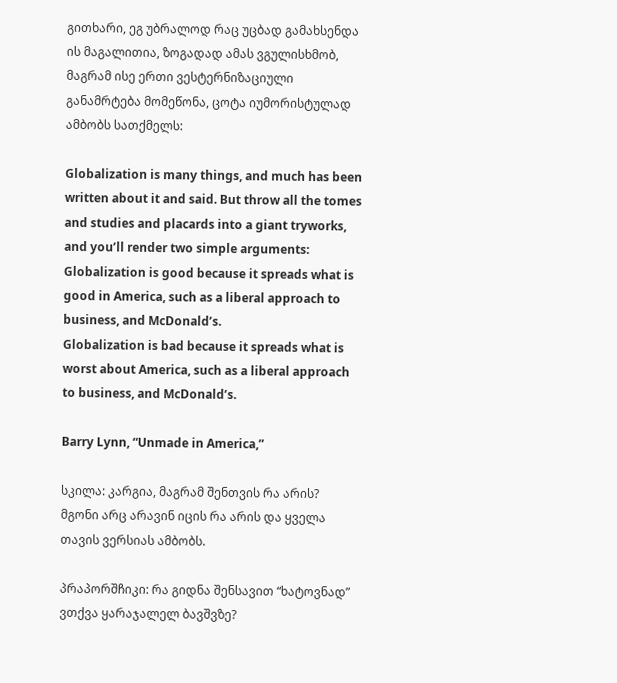გითხარი, ეგ უბრალოდ რაც უცბად გამახსენდა ის მაგალითია, ზოგადად ამას ვგულისხმობ, მაგრამ ისე ერთი ვესტერნიზაციული განამრტება მომეწონა, ცოტა იუმორისტულად ამბობს სათქმელს:

Globalization is many things, and much has been written about it and said. But throw all the tomes and studies and placards into a giant tryworks, and you’ll render two simple arguments:
Globalization is good because it spreads what is good in America, such as a liberal approach to  business, and McDonald’s.
Globalization is bad because it spreads what is worst about America, such as a liberal approach to business, and McDonald’s.

Barry Lynn, “Unmade in America,”

სკილა: კარგია, მაგრამ შენთვის რა არის? მგონი არც არავინ იცის რა არის და ყველა თავის ვერსიას ამბობს.

პრაპორშჩიკი: რა გიდნა შენსავით “ხატოვნად” ვთქვა ყარაჯალელ ბავშვზე?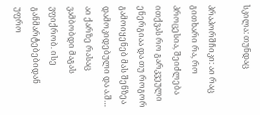სკილა: თუნდაც

პრაპორშჩიკი: აი რაც გითხარი რა, რო პროცესია, შეიძლება ითქვას რო გარკვეული ენერგიაა და თუ როგორ გამოიყენებ მას შენზეა დამოკიდებული და ა.შ… აი ქარზე რასაც ვამბობდი მაგას ვფიქრობ. ისე განმარტებებიდან უფრო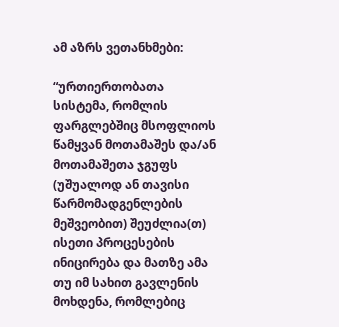ამ აზრს ვეთანხმები:

“ურთიერთობათა სისტემა, რომლის ფარგლებშიც მსოფლიოს წამყვან მოთამაშეს და/ან მოთამაშეთა ჯგუფს (უშუალოდ ან თავისი წარმომადგენლების მეშვეობით) შეუძლია(თ) ისეთი პროცესების ინიცირება და მათზე ამა თუ იმ სახით გავლენის მოხდენა, რომლებიც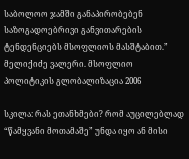საბოლოო ჯამში განაპირობებენ საზოგადოებრივი განვითარების ტენდენციებს მსოფლიოს მასშტაბით.”  მელიქიძე ვალერი. მსოფლიო პოლიტიკის გლობალიზაცია 2006

სკილა: რას ეთანხმები? რომ აუცილებლად “წამყვანი მოთამაშე” უნდა იყო ან მისი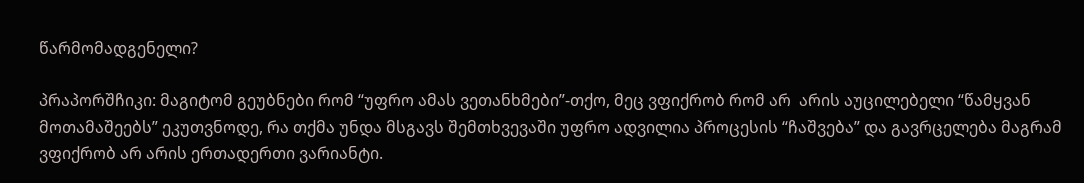წარმომადგენელი?

პრაპორშჩიკი: მაგიტომ გეუბნები რომ “უფრო ამას ვეთანხმები”-თქო, მეც ვფიქრობ რომ არ  არის აუცილებელი “წამყვან მოთამაშეებს” ეკუთვნოდე, რა თქმა უნდა მსგავს შემთხვევაში უფრო ადვილია პროცესის “ჩაშვება” და გავრცელება მაგრამ ვფიქრობ არ არის ერთადერთი ვარიანტი.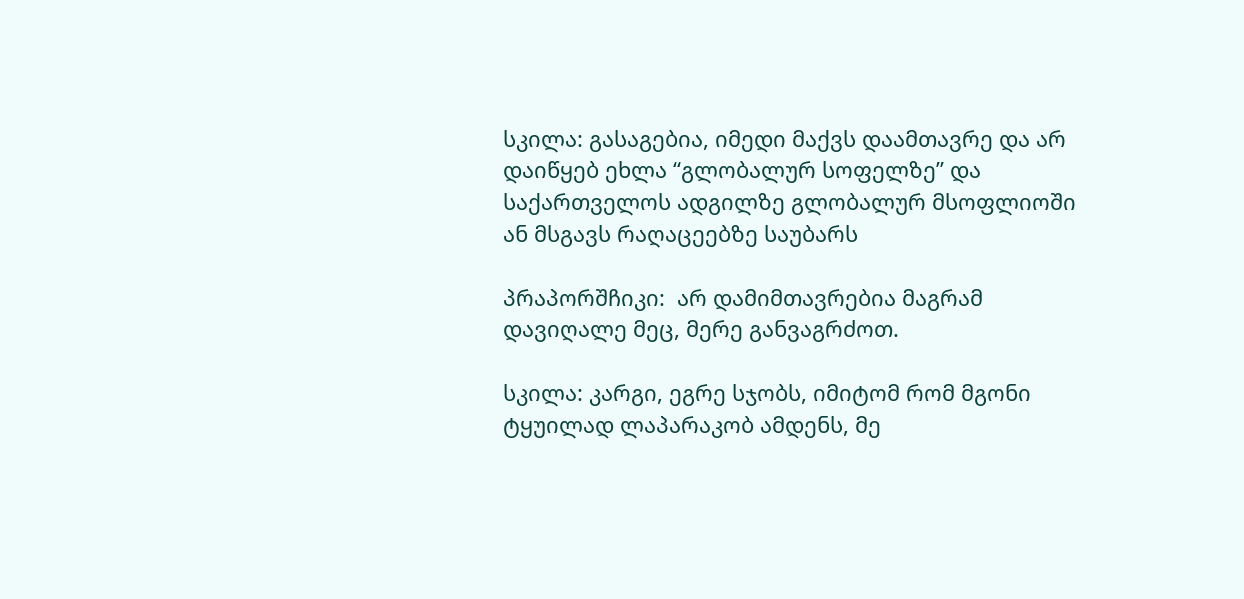სკილა: გასაგებია, იმედი მაქვს დაამთავრე და არ დაიწყებ ეხლა “გლობალურ სოფელზე” და საქართველოს ადგილზე გლობალურ მსოფლიოში ან მსგავს რაღაცეებზე საუბარს

პრაპორშჩიკი:  არ დამიმთავრებია მაგრამ დავიღალე მეც, მერე განვაგრძოთ.

სკილა: კარგი, ეგრე სჯობს, იმიტომ რომ მგონი ტყუილად ლაპარაკობ ამდენს, მე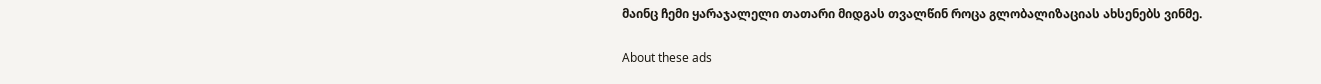მაინც ჩემი ყარაჯალელი თათარი მიდგას თვალწინ როცა გლობალიზაციას ახსენებს ვინმე.

About these ads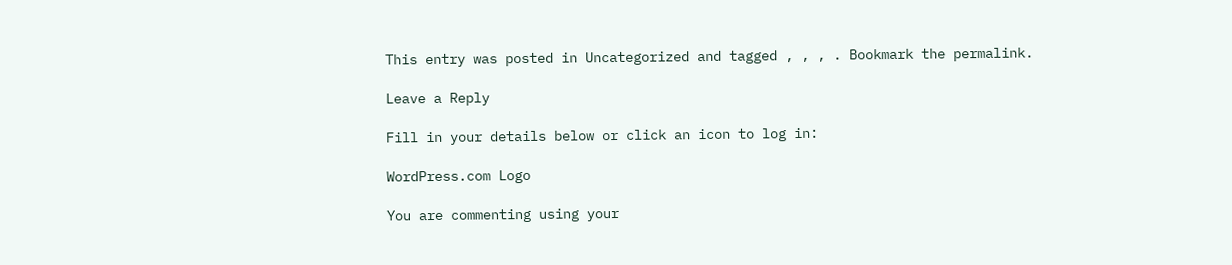This entry was posted in Uncategorized and tagged , , , . Bookmark the permalink.

Leave a Reply

Fill in your details below or click an icon to log in:

WordPress.com Logo

You are commenting using your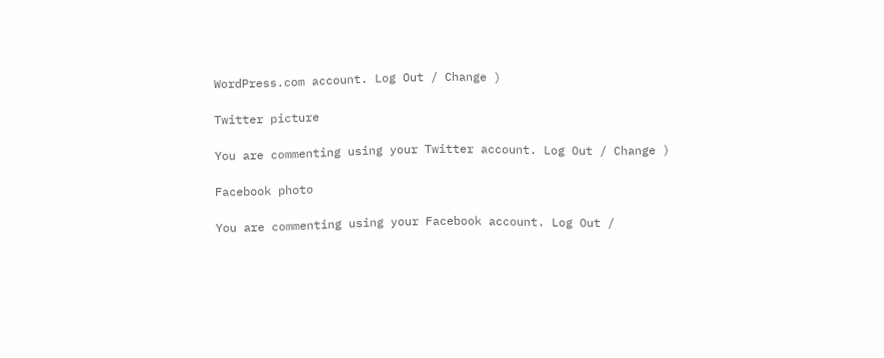WordPress.com account. Log Out / Change )

Twitter picture

You are commenting using your Twitter account. Log Out / Change )

Facebook photo

You are commenting using your Facebook account. Log Out /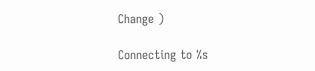Change )

Connecting to %s